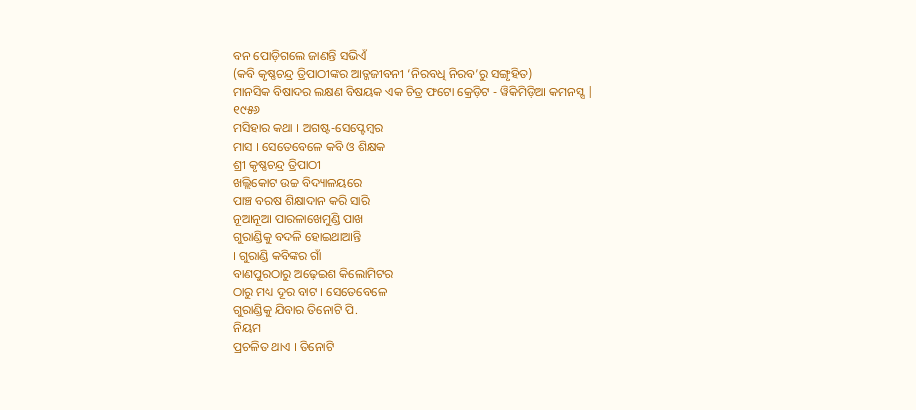ବନ ପୋଡ଼ିଗଲେ ଜାଣନ୍ତି ସଭିଏଁ
(କବି କୃଷ୍ଣଚନ୍ଦ୍ର ତ୍ରିପାଠୀଙ୍କର ଆତ୍ଜଜୀବନୀ ‘ନିରବଧି ନିରବ’ରୁ ସଙ୍ଗୃହିତ)
ମାନସିକ ବିଷାଦର ଲକ୍ଷଣ ବିଷୟକ ଏକ ଚିତ୍ର ଫଟୋ କ୍ରେଡ଼ିଟ - ୱିକିମିଡ଼ିଆ କମନସ୍ସ |
୧୯୫୬
ମସିହାର କଥା । ଅଗଷ୍ଟ-ସେପ୍ଟେମ୍ବର
ମାସ । ସେତେବେଳେ କବି ଓ ଶିକ୍ଷକ
ଶ୍ରୀ କୃଷ୍ଣଚନ୍ଦ୍ର ତ୍ରିପାଠୀ
ଖଲ୍ଲିକୋଟ ଉଚ୍ଚ ବିଦ୍ୟାଳୟରେ
ପାଞ୍ଚ ବରଷ ଶିକ୍ଷାଦାନ କରି ସାରି
ନୂଆନୂଆ ପାରଳାଖେମୁଣ୍ଡି ପାଖ
ଗୁରାଣ୍ଡିକୁ ବଦଳି ହୋଇଥାଆନ୍ତି
। ଗୁରାଣ୍ଡି କବିଙ୍କର ଗାଁ
ବାଣପୁରଠାରୁ ଅଢ଼େଇଶ କିଲୋମିଟର
ଠାରୁ ମଧ୍ୟ ଦୂର ବାଟ । ସେତେବେଳେ
ଗୁରାଣ୍ଡିକୁ ଯିବାର ତିନୋଟି ପି.
ନିୟମ
ପ୍ରଚଳିତ ଥାଏ । ତିନୋଟି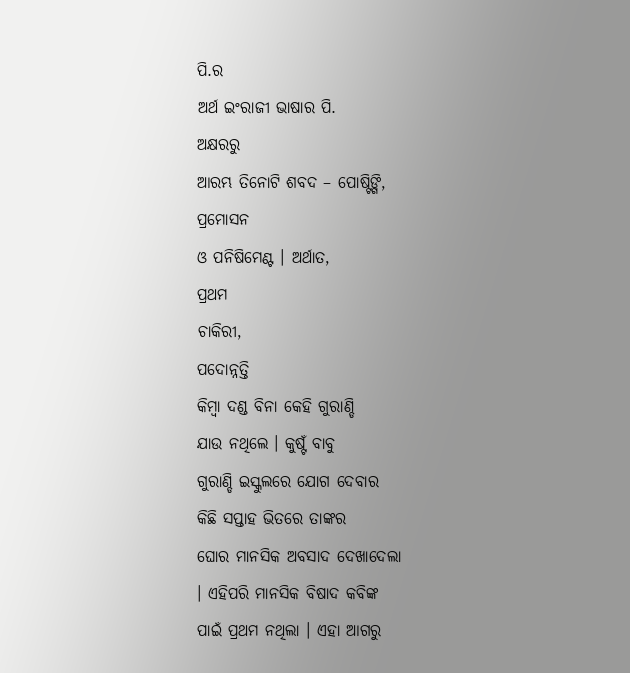ପି.ର
ଅର୍ଥ ଇଂରାଜୀ ଭାଷାର ପି.
ଅକ୍ଷରରୁ
ଆରମ୍ଭ ତିନୋଟି ଶବଦ – ପୋଷ୍ଟିଙ୍ଗି,
ପ୍ରମୋସନ
ଓ ପନିଷିମେଣ୍ଟ । ଅର୍ଥାତ,
ପ୍ରଥମ
ଚାକିରୀ,
ପଦୋନ୍ନତ୍ତି
କିମ୍ବା ଦଣ୍ଡ ବିନା କେହି ଗୁରାଣ୍ଡି
ଯାଉ ନଥିଲେ । କୁଷ୍ଟଁ ବାବୁ
ଗୁରାଣ୍ଡି ଇସ୍କୁଲରେ ଯୋଗ ଦେବାର
କିଛି ସପ୍ତାହ ଭିତରେ ତାଙ୍କର
ଘୋର ମାନସିକ ଅବସାଦ ଦେଖାଦେଲା
। ଏହିପରି ମାନସିକ ବିଷାଦ କବିଙ୍କ
ପାଇଁ ପ୍ରଥମ ନଥିଲା । ଏହା ଆଗରୁ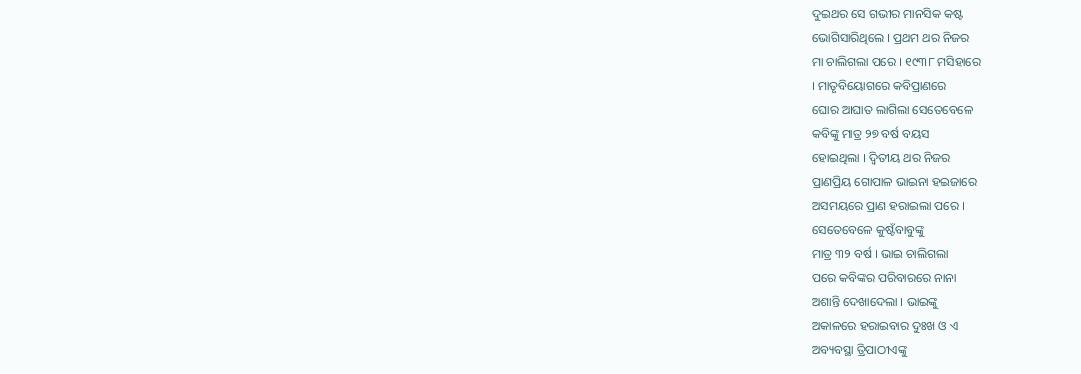ଦୁଇଥର ସେ ଗଭୀର ମାନସିକ କଷ୍ଟ
ଭୋଗିସାରିଥିଲେ । ପ୍ରଥମ ଥର ନିଜର
ମା ଚାଲିଗଲା ପରେ । ୧୯୩୮ ମସିହାରେ
। ମାତୃବିୟୋଗରେ କବିପ୍ରାଣରେ
ଘୋର ଆଘାତ ଲାଗିଲା ସେତେବେଳେ
କବିଙ୍କୁ ମାତ୍ର ୨୭ ବର୍ଷ ବୟସ
ହୋଇଥିଲା । ଦ୍ୱିତୀୟ ଥର ନିଜର
ପ୍ରାଣପ୍ରିୟ ଗୋପାଳ ଭାଇନା ହଇଜାରେ
ଅସମୟରେ ପ୍ରାଣ ହରାଇଲା ପରେ ।
ସେତେବେଳେ କୁଷ୍ଟଁବାବୁଙ୍କୁ
ମାତ୍ର ୩୨ ବର୍ଷ । ଭାଇ ଚାଲିଗଲା
ପରେ କବିଙ୍କର ପରିବାରରେ ନାନା
ଅଶାନ୍ତି ଦେଖାଦେଲା । ଭାଇଙ୍କୁ
ଅକାଳରେ ହରାଇବାର ଦୁଃଖ ଓ ଏ
ଅବ୍ୟବସ୍ଥା ତ୍ରିପାଠୀଏଙ୍କୁ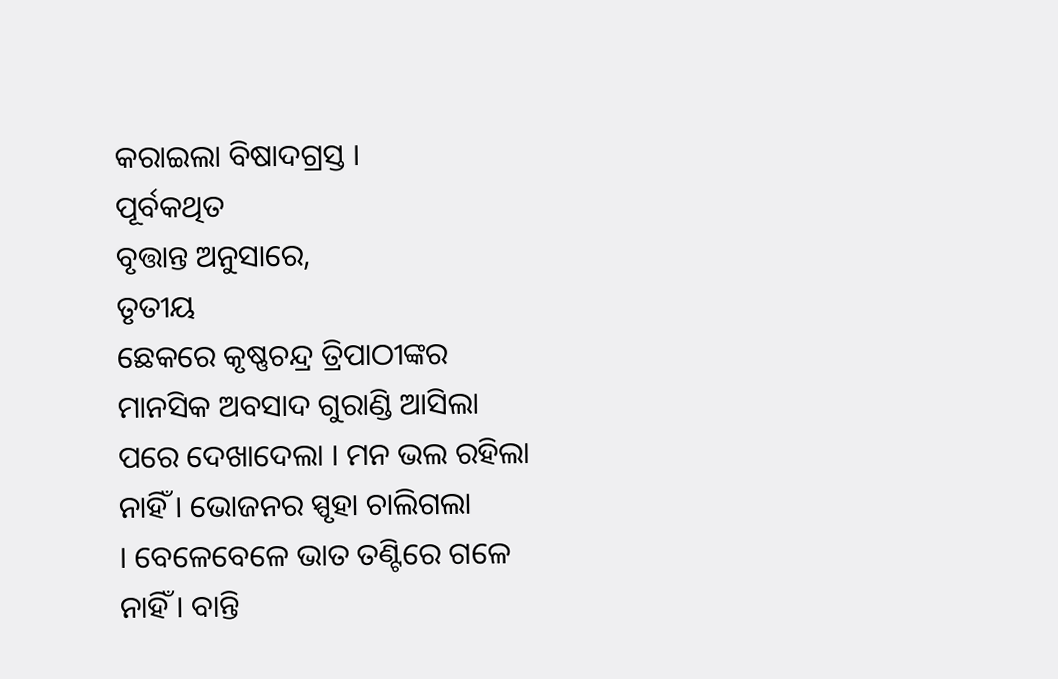କରାଇଲା ବିଷାଦଗ୍ରସ୍ତ ।
ପୂର୍ବକଥିତ
ବୃତ୍ତାନ୍ତ ଅନୁସାରେ,
ତୃତୀୟ
ଛେକରେ କୃଷ୍ଣଚନ୍ଦ୍ର ତ୍ରିପାଠୀଙ୍କର
ମାନସିକ ଅବସାଦ ଗୁରାଣ୍ଡି ଆସିଲା
ପରେ ଦେଖାଦେଲା । ମନ ଭଲ ରହିଲା
ନାହିଁ । ଭୋଜନର ସ୍ପୃହା ଚାଲିଗଲା
। ବେଳେବେଳେ ଭାତ ତଣ୍ଟିରେ ଗଳେ
ନାହିଁ । ବାନ୍ତି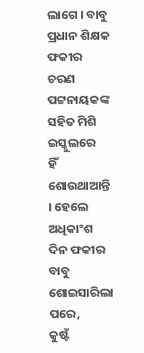ଲାଗେ । ବାବୁ
ପ୍ରଧାନ ଶିକ୍ଷକ ଫକୀର ଚରଣ
ପଟ୍ଟନାୟକଙ୍କ ସହିତ ମିଶି ଇସ୍କୁଲରେ
ହିଁ ଶୋଉଥାଆନ୍ତି । ହେଲେ ଅଧିକାଂଶ
ଦିନ ଫକୀର ବାବୁ ଶୋଇସାରିଲା ପରେ,
କୁଷ୍ଟଁ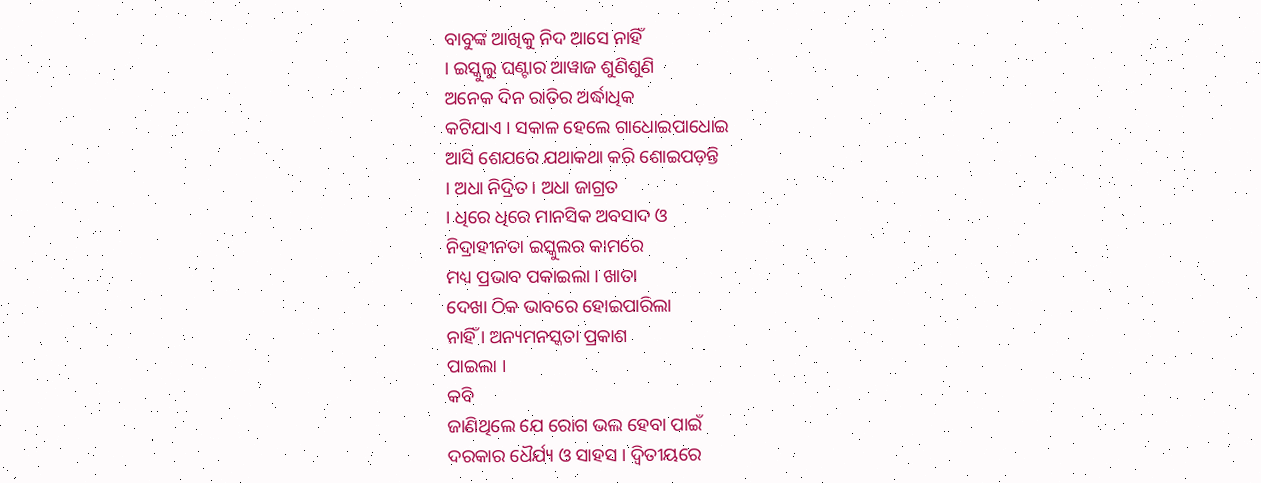ବାବୁଙ୍କ ଆଖିକୁ ନିଦ ଆସେ ନାହିଁ
। ଇସ୍କୁଲୁ ଘଣ୍ଟାର ଆୱାଜ ଶୁଣିଶୁଣି
ଅନେକ ଦିନ ରାତିର ଅର୍ଦ୍ଧାଧିକ
କଟିଯାଏ । ସକାଳ ହେଲେ ଗାଧୋଇପାଧୋଇ
ଆସି ଶେଯରେ ଯଥାକଥା କରି ଶୋଇପଡ଼ନ୍ତି
। ଅଧା ନିଦ୍ରିତ । ଅଧା ଜାଗ୍ରତ
। ଧିରେ ଧିରେ ମାନସିକ ଅବସାଦ ଓ
ନିଦ୍ରାହୀନତା ଇସ୍କୁଲର କାମରେ
ମଧ୍ୟ ପ୍ରଭାବ ପକାଇଲା । ଖାତା
ଦେଖା ଠିକ ଭାବରେ ହୋଇପାରିଲା
ନାହିଁ । ଅନ୍ୟମନସ୍କତା ପ୍ରକାଶ
ପାଇଲା ।
କବି
ଜାଣିଥିଲେ ଯେ ରୋଗ ଭଲ ହେବା ପାଇଁ
ଦରକାର ଧୈର୍ଯ୍ୟ ଓ ସାହସ । ଦ୍ୱିତୀୟରେ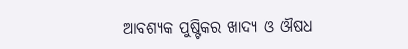ଆବଶ୍ୟକ ପୁଷ୍ଟିକର ଖାଦ୍ୟ ଓ ଔଷଧ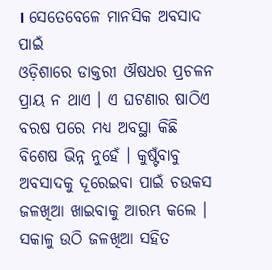। ସେତେବେଳେ ମାନସିକ ଅବସାଦ ପାଇଁ
ଓଡ଼ିଶାରେ ଡାକ୍ତରୀ ଔଷଧର ପ୍ରଚଳନ
ପ୍ରାୟ ନ ଥାଏ । ଏ ଘଟଣାର ଷାଠିଏ
ବରଷ ପରେ ମଧ୍ୟ ଅବସ୍ଥା କିଛି
ବିଶେଷ ଭିନ୍ନ ନୁହେଁ । କୁଷ୍ଟଁବାବୁ
ଅବସାଦକୁ ଦୂରେଇବା ପାଇଁ ଚଉକସ
ଜଳଖିଆ ଖାଇବାକୁ ଆରମ୍ଭ କଲେ ।
ସକାଳୁ ଉଠି ଜଳଖିଆ ସହିତ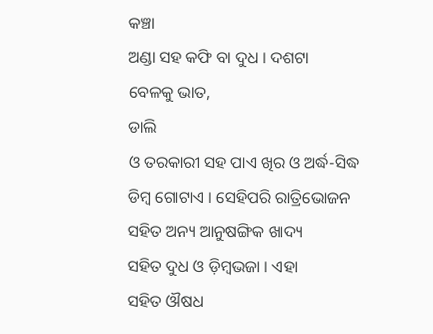କଞ୍ଚା
ଅଣ୍ଡା ସହ କଫି ବା ଦୁଧ । ଦଶଟା
ବେଳକୁ ଭାତ,
ଡାଲି
ଓ ତରକାରୀ ସହ ପାଏ ଖିର ଓ ଅର୍ଦ୍ଧ-ସିଦ୍ଧ
ଡିମ୍ବ ଗୋଟାଏ । ସେହିପରି ରାତ୍ରିଭୋଜନ
ସହିତ ଅନ୍ୟ ଆନୁଷଙ୍ଗିକ ଖାଦ୍ୟ
ସହିତ ଦୁଧ ଓ ଡ଼ିମ୍ବଭଜା । ଏହା
ସହିତ ଔଷଧ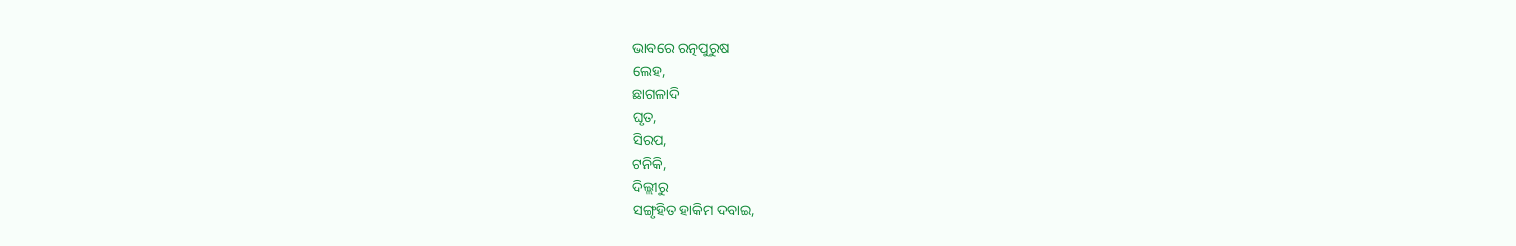ଭାବରେ ରତ୍ନପୁରୁଷ
ଲେହ,
ଛାଗଳାଦି
ଘୃତ,
ସିରପ,
ଟନିକି,
ଦିଲ୍ଲୀରୁ
ସଙ୍ଗୃହିତ ହାକିମ ଦବାଇ,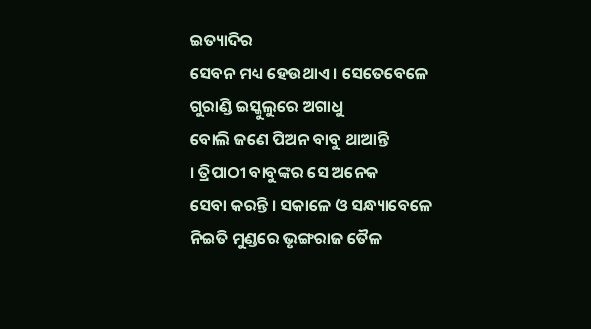ଇତ୍ୟାଦିର
ସେବନ ମଧ୍ୟ ହେଉଥାଏ । ସେତେବେଳେ
ଗୁରାଣ୍ଡି ଇସ୍କୁଲୁରେ ଅଗାଧୁ
ବୋଲି ଜଣେ ପିଅନ ବାବୁ ଥାଆନ୍ତି
। ତ୍ରିପାଠୀ ବାବୁଙ୍କର ସେ ଅନେକ
ସେବା କରନ୍ତି । ସକାଳେ ଓ ସନ୍ଧ୍ୟାବେଳେ
ନିଇତି ମୁଣ୍ଡରେ ଭୃଙ୍ଗରାଜ ତୈଳ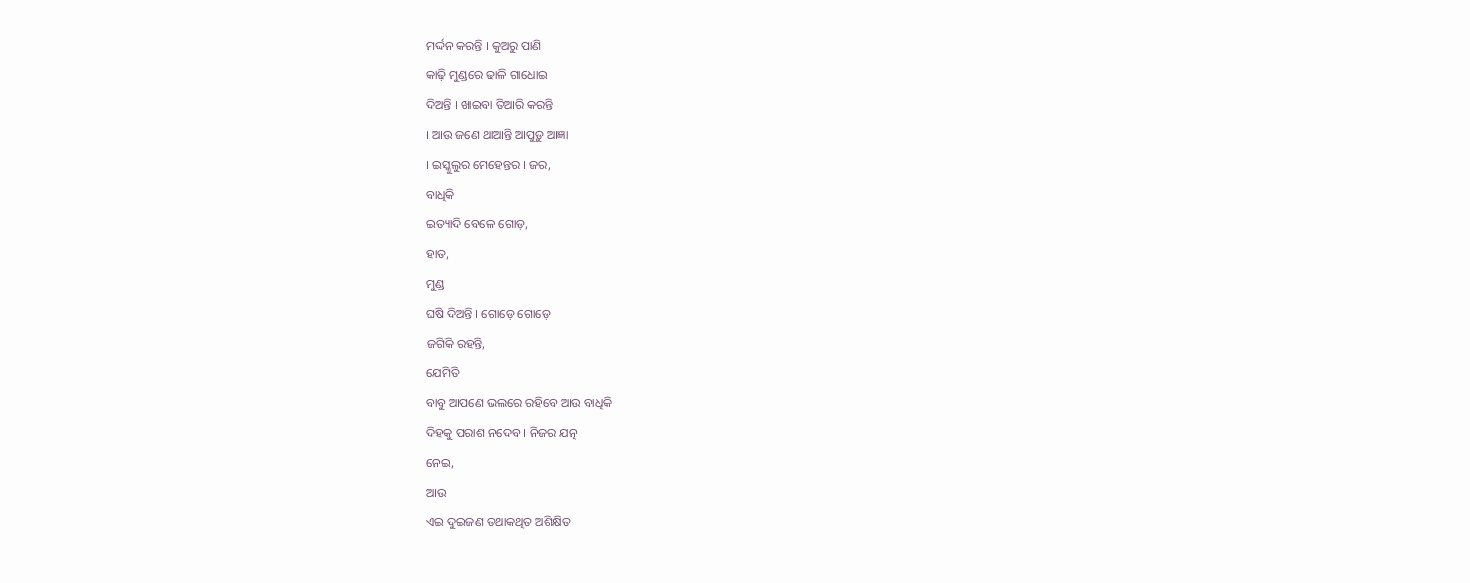ମର୍ଦ୍ଦନ କରନ୍ତି । କୁଅରୁ ପାଣି
କାଢ଼ି ମୁଣ୍ଡରେ ଢାଳି ଗାଧୋଇ
ଦିଅନ୍ତି । ଖାଇବା ତିଆରି କରନ୍ତି
। ଆଉ ଜଣେ ଥାଆନ୍ତି ଆପୁଡ଼ୁ ଆଜ୍ଞା
। ଇସ୍କୁଲୁର ମେହେନ୍ତର । ଜର,
ବାଧିକି
ଇତ୍ୟାଦି ବେଳେ ଗୋଡ଼,
ହାତ,
ମୁଣ୍ଡ
ଘଷି ଦିଅନ୍ତି । ଗୋଡ଼େ ଗୋଡ଼େ
ଜଗିକି ରହନ୍ତି,
ଯେମିତି
ବାବୁ ଆପଣେ ଭଲରେ ରହିବେ ଆଉ ବାଧିକି
ଦିହକୁ ପରାଶ ନଦେବ । ନିଜର ଯତ୍ନ
ନେଇ,
ଆଉ
ଏଇ ଦୁଇଜଣ ତଥାକଥିତ ଅଶିକ୍ଷିତ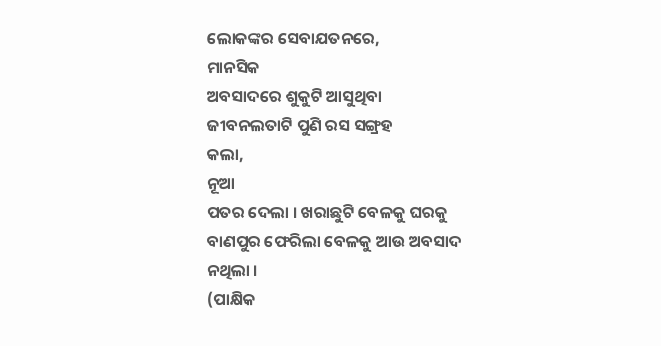ଲୋକଙ୍କର ସେବାଯତନରେ,
ମାନସିକ
ଅବସାଦରେ ଶୁକୁଟି ଆସୁଥିବା
ଜୀବନଲତାଟି ପୁଣି ରସ ସଙ୍ଗ୍ରହ
କଲା,
ନୂଆ
ପତର ଦେଲା । ଖରାଛୁଟି ବେଳକୁ ଘରକୁ
ବାଣପୁର ଫେରିଲା ବେଳକୁ ଆଉ ଅବସାଦ
ନଥିଲା ।
(ପାକ୍ଷିକ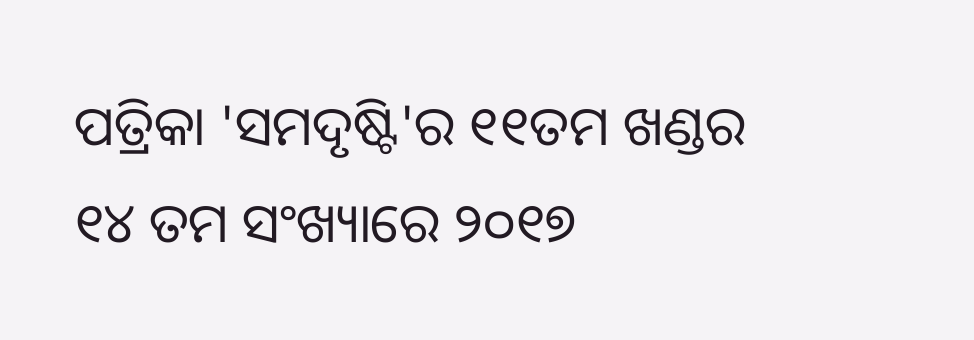ପତ୍ରିକା 'ସମଦୃଷ୍ଟି'ର ୧୧ତମ ଖଣ୍ଡର ୧୪ ତମ ସଂଖ୍ୟାରେ ୨୦୧୭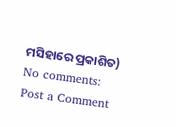ମସିହାରେ ପ୍ରକାଶିତ)
No comments:
Post a Comment